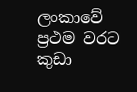ලංකාවේ ප්‍රථම වරට කුඩා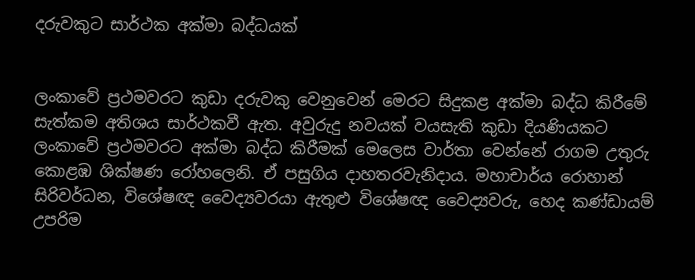දරුවකුට සාර්ථක අක්මා බද්ධයක්


ලංකාවේ ප්‍රථමවරට කුඩා දරුවකු වෙනුවෙන් මෙරට සිදුකළ අක්මා බද්ධ කිරීමේ සැත්කම අතිශය සාර්ථකවී ඇත. අවුරුදු නවයක් වයසැති කුඩා දියණියකට ලංකාවේ ප්‍රථමවරට අක්මා බද්ධ කිරීමක් මෙලෙස වාර්තා වෙන්නේ රාගම උතුරු කොළඹ ශික්ෂණ රෝහලෙනි. ඒ පසුගිය ද‌ාහතරවැනිද‌ාය. මහාචාර්ය රොහාන් සිරිවර්ධන, විශේෂඥ වෛද්‍යවරයා ඇතුළු විශේෂඥ වෛද්‍යවරු, හෙද කණ්ඩායම් උපරිම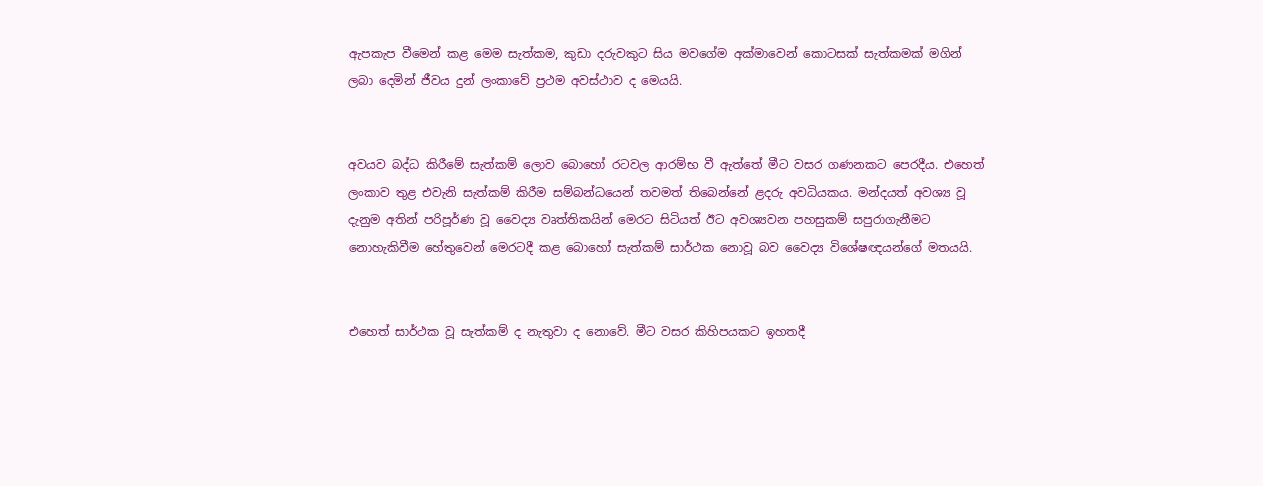ඇපකැප වීමෙන් කළ මෙම සැත්කම, කුඩා දරුවකුට සිය මවගේම අක්මාවෙන් කොටසක් සැත්කමක් මගින් ලබා දෙමින් ජීවය දුන් ලංකාවේ ප්‍රථම අවස්ථාව ද මෙයයි.


අවයව බද්ධ කිරීමේ සැත්කම් ලොව බොහෝ රටවල ආරම්භ වී ඇත්තේ මීට වසර ගණනකට පෙරදීය. එහෙත් ලංකාව තුළ එවැනි සැත්කම් කිරීම සම්බන්ධයෙන් තවමත් තිබෙන්නේ ළදරු අවධියකය. මන්දයත් අවශ්‍ය වූ දැනුම අතින් පරිපූර්ණ වූ වෛද්‍ය වෘත්තිකයින් මෙරට සිටියත් ඊට අවශ්‍යවන පහසුකම් සපුරාගැනීමට නොහැකිවීම හේතුවෙන් මෙරටදී කළ බොහෝ සැත්කම් සාර්ථක නොවූ බව වෛද්‍ය විශේෂඥයන්ගේ මතයයි.


එහෙත් සාර්ථක වූ සැත්කම් ද නැතුවා ද නොවේ. මීට වසර කිහිපයකට ඉහතදී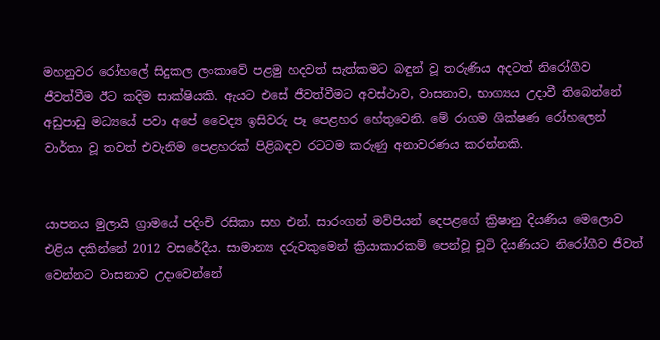මහනුවර රෝහලේ සිදුකල ලංකාවේ පළමු හදවත් සැත්කමට බඳුන් වූ තරුණිය අදටත් නිරෝගීව ජීවත්වීම ඊට කදිම සාක්ෂියකි. ඇයට එසේ ජීවත්වීමට අවස්ථාව, වාසනාව, භාග්‍යය උද‌ාවී තිබෙන්නේ අඩුපාඩු මධ්‍යයේ පවා අපේ වෛද්‍ය ඉසිවරු පෑ පෙළහර හේතුවෙනි. මේ රාගම ශික්ෂණ රෝහලෙන් වාර්තා වූ තවත් එවැනිම පෙළහරක් පිළිබඳව රටටම කරුණු අනාවරණය කරන්නකි.


යාපනය මුලායි ග්‍රාමයේ පදිංචි රසිකා සහ එන්. සාරංගන් මව්පියන් දෙපළගේ ක්‍රිෂානු දියණිය මෙලොව එළිය දකින්නේ 2012 වසරේදීය. සාමාන්‍ය දරුවකුමෙන් ක්‍රියාකාරකම් පෙන්වූ චූටි දියණියට නිරෝගීව ජීවත් වෙන්නට වාසනාව උද‌ාවෙන්නේ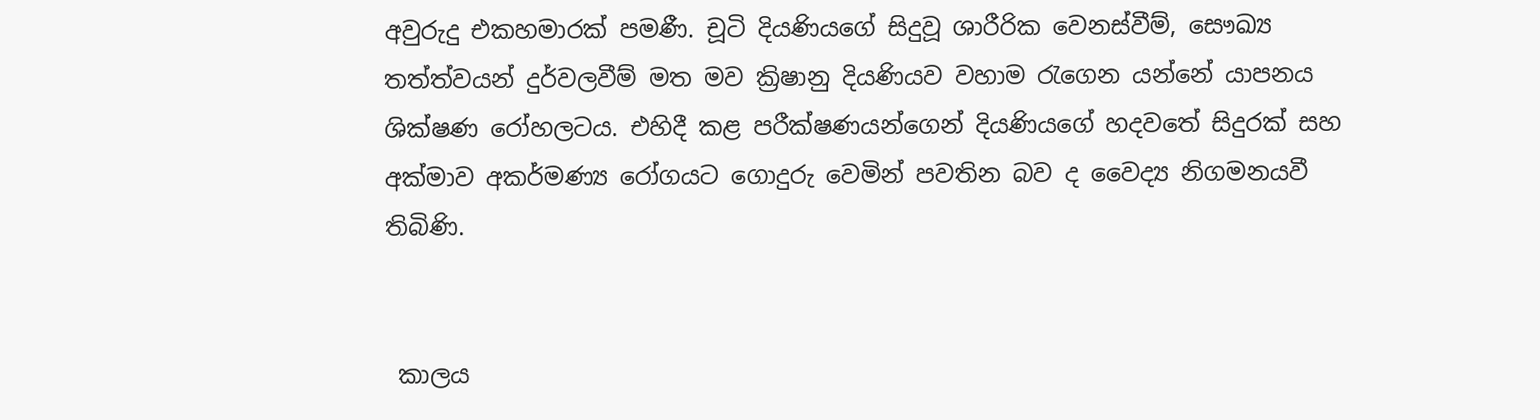අවුරුදු එකහමාරක් පමණී. චූටි දියණියගේ සිදුවූ ශාරීරික වෙනස්වීම්, සෞඛ්‍ය තත්ත්වයන් දුර්වලවීම් මත මව ක්‍රිෂානු දියණියව වහාම රැගෙන යන්නේ යාපනය ශික්ෂණ රෝහලටය. එහිදී කළ පරීක්ෂණයන්ගෙන් දියණියගේ හදවතේ සිදුරක් සහ අක්මාව අකර්මණ්‍ය රෝගයට ගොදුරු වෙමින් පවතින බව ද වෛද්‍ය නිගමනයවී තිබිණි.


 කාලය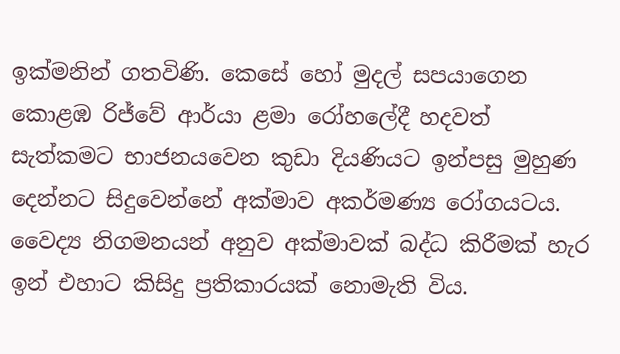ඉක්මනින් ගතවිණි. කෙසේ හෝ මුදල් සපයාගෙන කොළඹ රිජ්වේ ආර්යා ළමා රෝහලේදී හදවත් සැත්කමට භාජනයවෙන කුඩා දියණියට ඉන්පසු මුහුණ දෙන්නට සිදුවෙන්නේ අක්මාව අකර්මණ්‍ය රෝගයටය. වෛද්‍ය නිගමනයන් අනුව අක්මාවක් බද්ධ කිරීමක් හැර ඉන් එහාට කිසිදු ප්‍රතිකාරයක් නොමැති විය.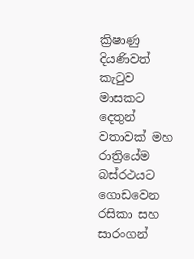ක්‍රිෂාණු දියණිවත් කැටුව මාසකට දෙතුන් වතාවක් මහ රාත්‍රියේම බස්රථයට ගොඩවෙන රසිකා සහ සාරංගන්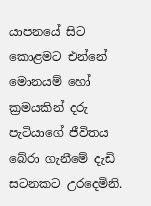යාපනයේ සිට කොළමට එන්නේ මොනයම් හෝ ක්‍රමයකින් දරු පැටියාගේ ජීවිතය බේරා ගැනීමේ දැඩි සටනකට උරදෙමිනි.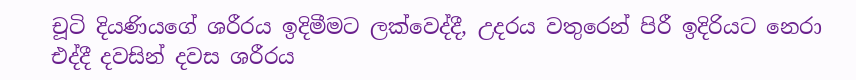චූටි දියණියගේ ශරීරය ඉදිමීමට ලක්වෙද්දී, උදරය වතුරෙන් පිරී ඉදිරියට නෙරා එද්දී දවසින් දවස ශරීරය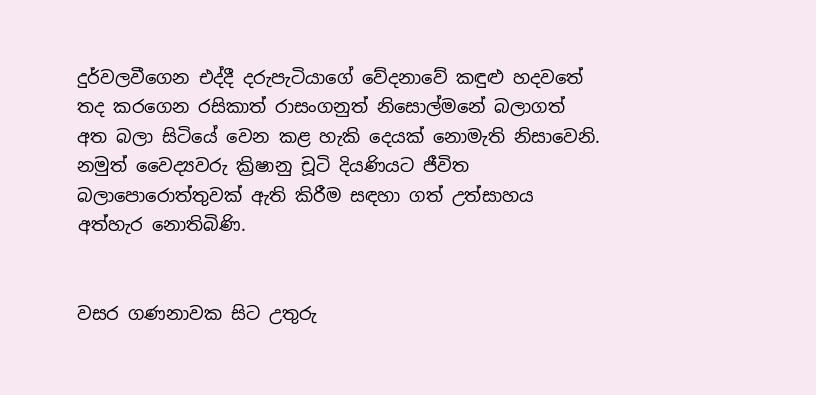දුර්වලවීගෙන එද්දී දරුපැටියාගේ වේදනාවේ කඳුළු හදවතේ තද කරගෙන රසිකාත් රාසංගනුත් නිසොල්මනේ බලාගත් අත බලා සිටියේ වෙන කළ හැකි දෙයක් නොමැති නිසාවෙනි. නමුත් වෛද්‍යවරු ක්‍රිෂානු චූටි දියණියට ජීවිත බලාපොරොත්තුවක් ඇති කිරීම සඳහා ගත් උත්සාහය අත්හැර නොතිබිණි.


වසර ගණනාවක සිට උතුරු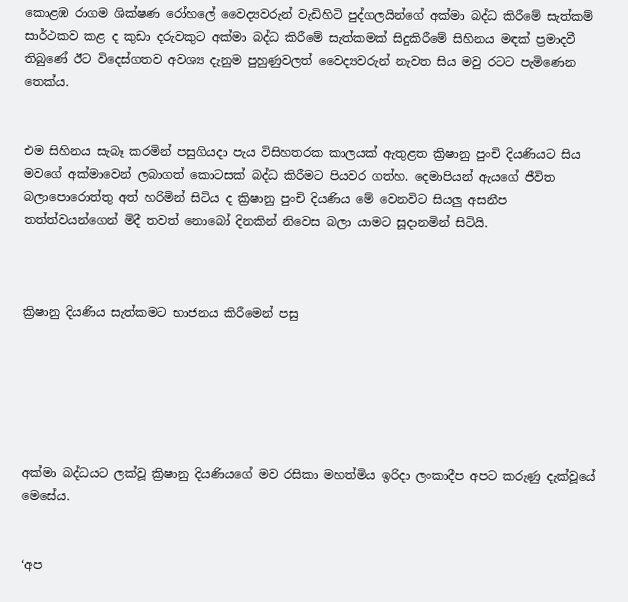කොළඹ රාගම ශික්ෂණ රෝහලේ වෛද්‍යවරුන් වැඩිහිටි පුද්ගලයින්ගේ අක්මා බද්ධ කිරීමේ සැත්කම් සාර්ථකව කළ ද කුඩා දරුවකුට අක්මා බද්ධ කිරීමේ සැත්කමක් සිදුකිරීමේ සිහිනය මඳක් ප්‍රමාදවී තිබුණේ ඊට විදෙස්ගතව අවශ්‍ය දැනුම පුහුණුවලත් වෛද්‍යවරුන් නැවත සිය මවු රටට පැමිණෙන තෙක්ය.


එම සිහිනය සැබෑ කරමින් පසුගියද‌ා පැය විසිහතරක කාලයක් ඇතුළත ක්‍රිෂානු පුංචි දියණියට සිය මවගේ අක්මාවෙන් ලබාගත් කොටසක් බද්ධ කිරීමට පියවර ගත්හ. දෙමාපියන් ඇයගේ ජීවිත බලාපොරොත්තු අත් හරිමින් සිටිය ද ක්‍රිෂානු පුංචි දියණිය මේ වෙනවිට සියලු අසනීප තත්ත්වයන්ගෙන් මිදී තවත් නොබෝ දිනකින් නිවෙස බලා යාමට සූද‌ානමින් සිටියි.



ක්‍රිෂානු දියණිය සැත්කමට භාජනය කිරීමෙන් පසු






අක්මා බද්ධයට ලක්වූ ක්‍රිෂානු දියණියගේ මව රසිකා මහත්මිය ඉරිද‌ා ලංකාදීප අපට කරුණු දැක්වූයේ මෙසේය.


‘අප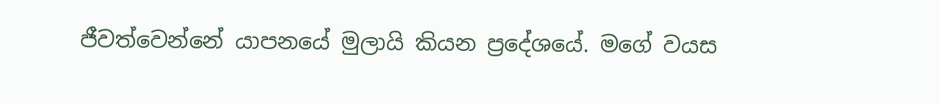ජීවත්වෙන්නේ යාපනයේ මුලායි කියන ප්‍රදේශයේ. මගේ වයස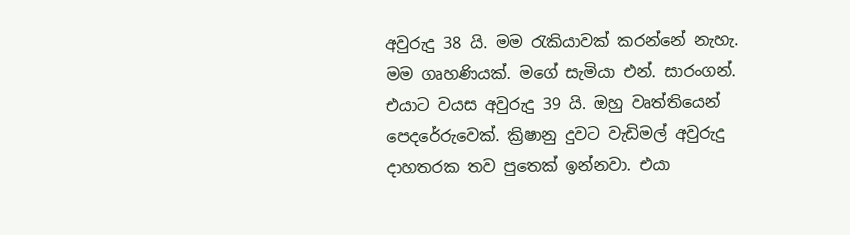අවුරුදු 38 යි. මම රැකියාවක් කරන්නේ නැහැ. මම ගෘහණියක්. මගේ සැමියා එන්. සාරංගන්. එයාට වයස අවුරුදු 39 යි. ඔහු වෘත්තියෙන් පෙදරේරුවෙක්. ක්‍රිෂානු දුවට වැඩිමල් අවුරුදු ද‌ාහතරක තව පුතෙක් ඉන්නවා. එයා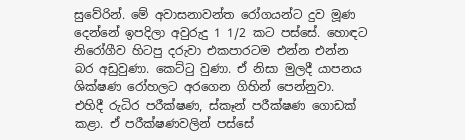සුවේරින්. මේ අවාසනාවන්ත රෝගයන්ට දුව මූණ දෙන්නේ ඉපදිලා අවුරුදු 1 1/2 කට පස්සේ. හොඳට නිරෝගීව හිටපු දරුවා එකපාරටම එන්න එන්න බර අඩුවුණා. කෙට්ටු වුණා. ඒ නිසා මුලදී යාපනය ශික්ෂණ රෝහලට අරගෙන ගිහින් පෙන්නුවා. එහිදී රුධිර පරීක්ෂණ, ස්කෑන් පරීක්ෂණ ගොඩක් කළා. ඒ පරීක්ෂණවලින් පස්සේ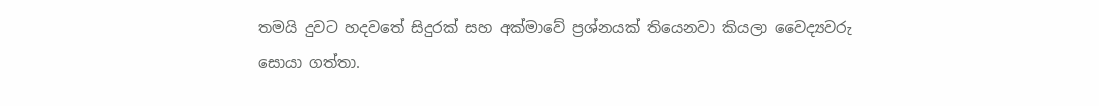තමයි දුවට හදවතේ සිදුරක් සහ අක්මාවේ ප්‍රශ්නයක් තියෙනවා කියලා වෛද්‍යවරු සොයා ගත්තා.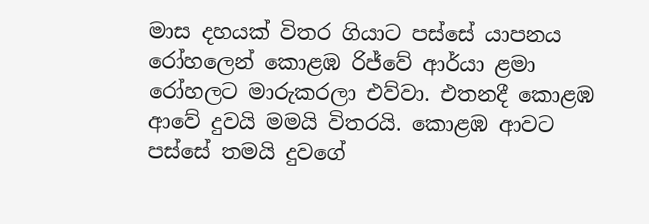මාස දහයක් විතර ගියාට පස්සේ යාපනය රෝහලෙන් කොළඹ රිජ්වේ ආර්යා ළමා රෝහලට මාරුකරලා එව්වා. එතනදී කොළඹ ආවේ දුවයි මමයි විතරයි. කොළඹ ආවට පස්සේ තමයි දුවගේ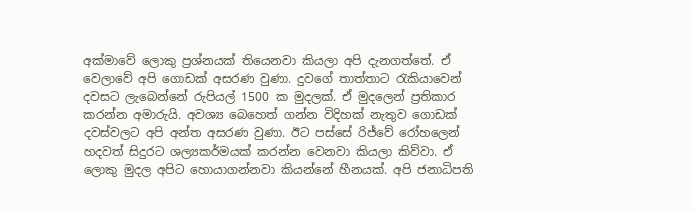අක්මාවේ ලොකු ප්‍රශ්නයක් තියෙනවා කියලා අපි දැනගත්තේ. ඒ වෙලාවේ අපි ගොඩක් අසරණ වුණා. දුවගේ තාත්තාට රැකියාවෙන් දවසට ලැබෙන්නේ රුපියල් 1500 ක මුදලක්. ඒ මුදලෙන් ප්‍රතිකාර කරන්න අමාරුයි. අවශ්‍ය බෙහෙත් ගන්න විදිහක් නැතුව ගොඩක් දවස්වලට අපි අන්ත අසරණ වුණා. ඊට පස්සේ රිජ්වේ රෝහලෙන් හදවත් සිදුරට ශල්‍යකර්මයක් කරන්න වෙනවා කියලා කිව්වා. ඒ ලොකු මුදල අපිට හොයාගන්නවා කියන්නේ හීනයක්. අපි ජනාධිපති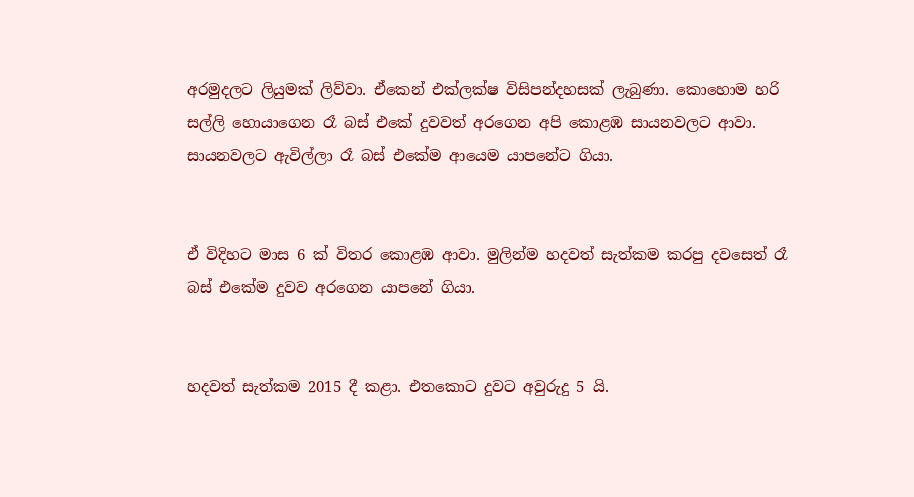අරමුදලට ලියුමක් ලිව්වා. ඒකෙන් එක්ලක්ෂ විසිපන්දහසක් ලැබුණා. කොහොම හරි සල්ලි හොයාගෙන රෑ බස් එකේ දුවවත් අරගෙන අපි කොළඹ සායනවලට ආවා. සායනවලට ඇවිල්ලා රෑ බස් එකේම ආයෙම යාපනේට ගියා.


ඒ විදිහට මාස 6 ක් විතර කොළඹ ආවා. මුලින්ම හදවත් සැත්කම කරපු දවසෙත් රෑ බස් එකේම දුවව අරගෙන යාපනේ ගියා.


හදවත් සැත්කම 2015 දී කළා. එතකොට දුවට අවුරුදු 5 යි.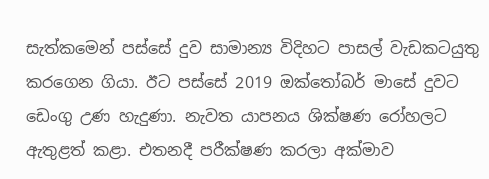සැත්කමෙන් පස්සේ දුව සාමාන්‍ය විදිහට පාසල් වැඩකටයුතු කරගෙන ගියා. ඊට පස්සේ 2019 ඔක්තෝබර් මාසේ දුවට ඩෙංගු උණ හැදුණා. නැවත යාපනය ශික්ෂණ රෝහලට ඇතුළත් කළා. එතනදී පරීක්ෂණ කරලා අක්මාව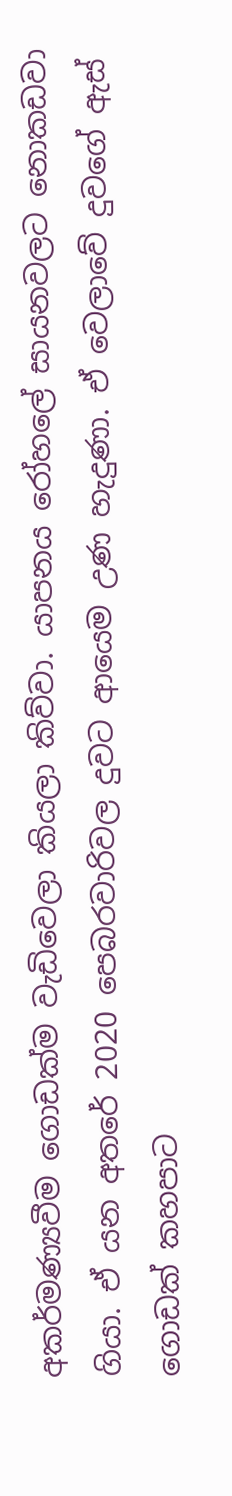අකර්මණ්‍යවීම ගොඩක්ම වැඩිවෙලා කියලා කිව්වා. යාපනය රෝහලේ සායනවලට නොකඩවා ගියා. ඒ යන අතරේ 2020 පෙබරවාරිවල දුවට ආයෙම උණ හැදුණා. ඒ වෙලාවේ දුවගේ ඇස් ගොඩක් කහපාට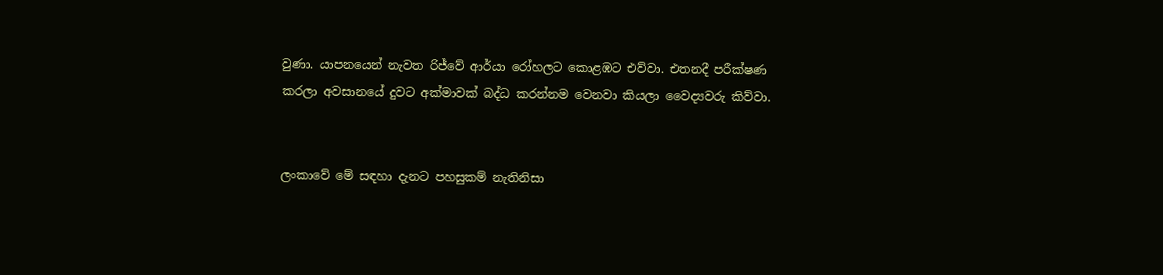වුණා. යාපනයෙන් නැවත රිජ්වේ ආර්යා රෝහලට කොළඹට එව්වා. එතනදී පරීක්ෂණ කරලා අවසානයේ දුවට අක්මාවක් බද්ධ කරන්නම වෙනවා කියලා වෛද්‍යවරු කිව්වා.


ලංකාවේ මේ සඳහා දැනට පහසුකම් නැතිනිසා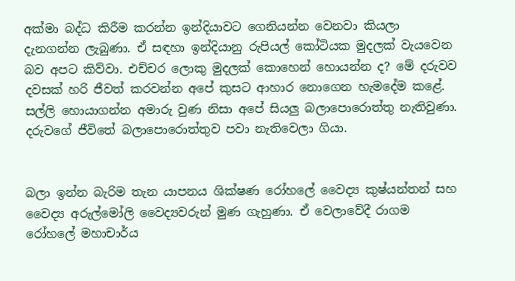අක්මා බද්ධ කිරීම කරන්න ඉන්දියාවට ගෙනියන්න වෙනවා කියලා දැනගන්න ලැබුණා. ඒ සඳහා ඉන්දියානු රුපියල් කෝටියක මුදලක් වැයවෙන බව අපට කිව්වා. එච්චර ලොකු මුදලක් කොහෙන් හොයන්න ද? මේ දරුවව දවසක් හරි ජීවත් කරවන්න අපේ කුසට ආහාර නොගෙන හැමදේම කළේ. සල්ලි හොයාගන්න අමාරු වුණ නිසා අපේ සියලු බලාපොරොත්තු නැතිවුණා. දරුවගේ ජීවිතේ බලාපොරොත්තුව පවා නැතිවෙලා ගියා.


බලා ඉන්න බැරිම තැන යාපනය ශික්ෂණ රෝහලේ වෛද්‍ය කුෂ්යන්තන් සහ වෛද්‍ය අරුල්මෝලි වෛද්‍යවරුන් මුණ ගැහුණා. ඒ වෙලාවේදී රාගම රෝහලේ මහාචාර්ය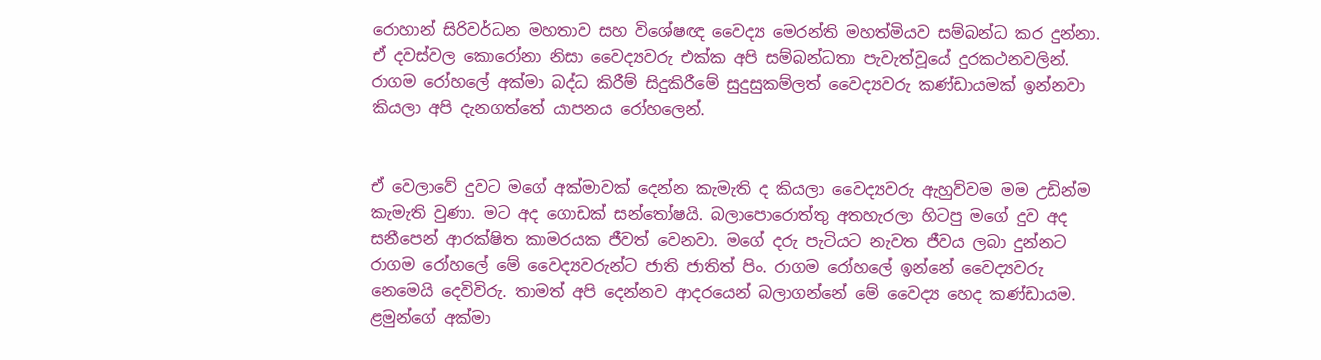රොහාන් සිරිවර්ධන මහතාව සහ විශේෂඥ වෛද්‍ය මෙරන්ති මහත්මියව සම්බන්ධ කර දුන්නා. ඒ දවස්වල කොරෝනා නිසා වෛද්‍යවරු එක්ක අපි සම්බන්ධතා පැවැත්වූයේ දුරකථනවලින්. රාගම රෝහලේ අක්මා බද්ධ කිරීම් සිදුකිරීමේ සුදුසුකම්ලත් වෛද්‍යවරු කණ්ඩායමක් ඉන්නවා කියලා අපි දැනගත්තේ යාපනය රෝහලෙන්.


ඒ වෙලාවේ දුවට මගේ අක්මාවක් දෙන්න කැමැති ද කියලා වෛද්‍යවරු ඇහුව්වම මම උඩින්ම කැමැති වුණා. මට අද ගොඩක් සන්තෝෂයි. බලාපොරොත්තු අතහැරලා හිටපු මගේ දුව අද සනීපෙන් ආරක්ෂිත කාමරයක ජීවත් වෙනවා. මගේ දරු පැටියට නැවත ජීවය ලබා දුන්නට රාගම රෝහලේ මේ වෛද්‍යවරුන්ට ජාති ජාතිත් පිං. රාගම රෝහලේ ඉන්නේ වෛද්‍යවරු නෙමෙයි දෙවිවිරු. තාමත් අපි දෙන්නව ආදරයෙන් බලාගන්නේ මේ වෛද්‍ය හෙද කණ්ඩායම.
ළමුන්ගේ අක්මා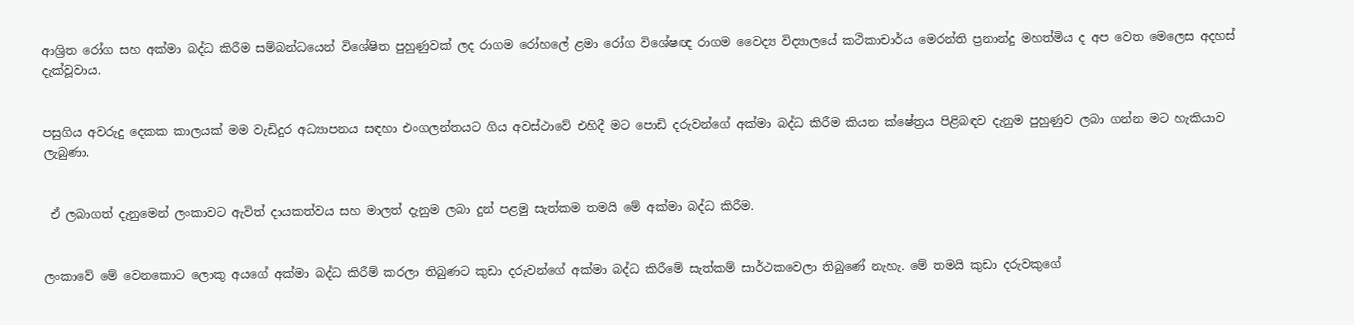ආශ්‍රිත රෝග සහ අක්මා බද්ධ කිරීම සම්බන්ධයෙන් විශේෂිත පුහුණුවක් ලද රාගම රෝහලේ ළමා රෝග විශේෂඥ රාගම වෛද්‍ය විද්‍යාලයේ කථිකාචාර්ය මෙරන්ති ප්‍රනාන්දු මහත්මිය ද අප වෙත මෙලෙස අදහස් දැක්වූවාය.


පසුගිය අවරුදු දෙකක කාලයක් මම වැඩිදුර අධ්‍යාපනය සඳහා එංගලන්තයට ගිය අවස්ථාවේ එහිදී මට පොඩි දරුවන්ගේ අක්මා බද්ධ කිරීම කියන ක්ෂේත්‍රය පිළිබඳව දැනුම පුහුණුව ලබා ගන්න මට හැකියාව ලැබුණා.


 ඒ ලබාගත් දැනුමෙන් ලංකාවට ඇවිත් ද‌ායකත්වය සහ මාලත් දැනුම ලබා දුන් පළමු සැත්කම තමයි මේ අක්මා බද්ධ කිරීම.


ලංකාවේ මේ වෙනකොට ලොකු අයගේ අක්මා බද්ධ කිරීම් කරලා තිබුණට කුඩා දරුවන්ගේ අක්මා බද්ධ කිරීමේ සැත්කම් සාර්ථකවෙලා තිබුණේ නැහැ. මේ තමයි කුඩා දරුවකුගේ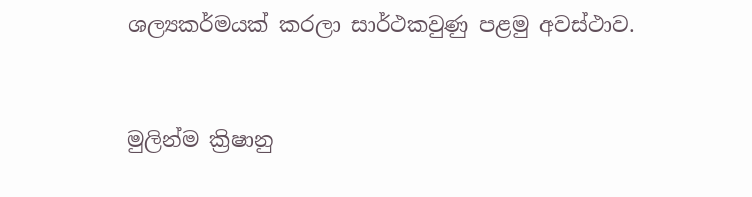ශල්‍යකර්මයක් කරලා සාර්ථකවුණු පළමු අවස්ථාව.


මුලින්ම ක්‍රිෂානු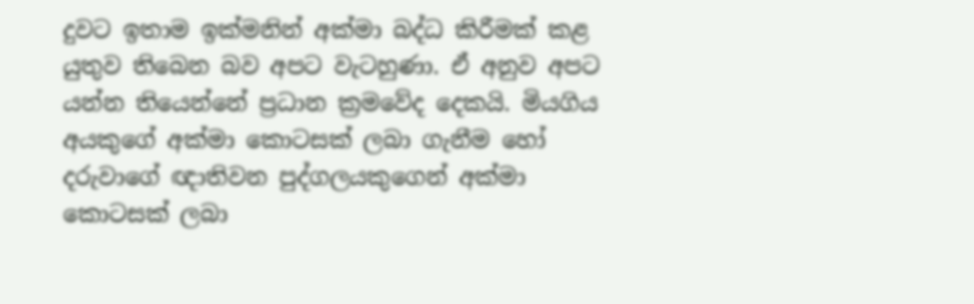දුවට ඉතාම ඉක්මනින් අක්මා බද්ධ කිරීමක් කළ යුතුව තිබෙන බව අපට වැටහුණා. ඒ අනුව අපට යන්න තියෙන්නේ ප්‍රධාන ක්‍රමවේද දෙකයි. මියගිය අයකුගේ අක්මා කොටසක් ලබා ගැනීම හෝ දරුවාගේ ඥ‌ාතිවන පුද්ගලයකුගෙන් අක්මා කොටසක් ලබා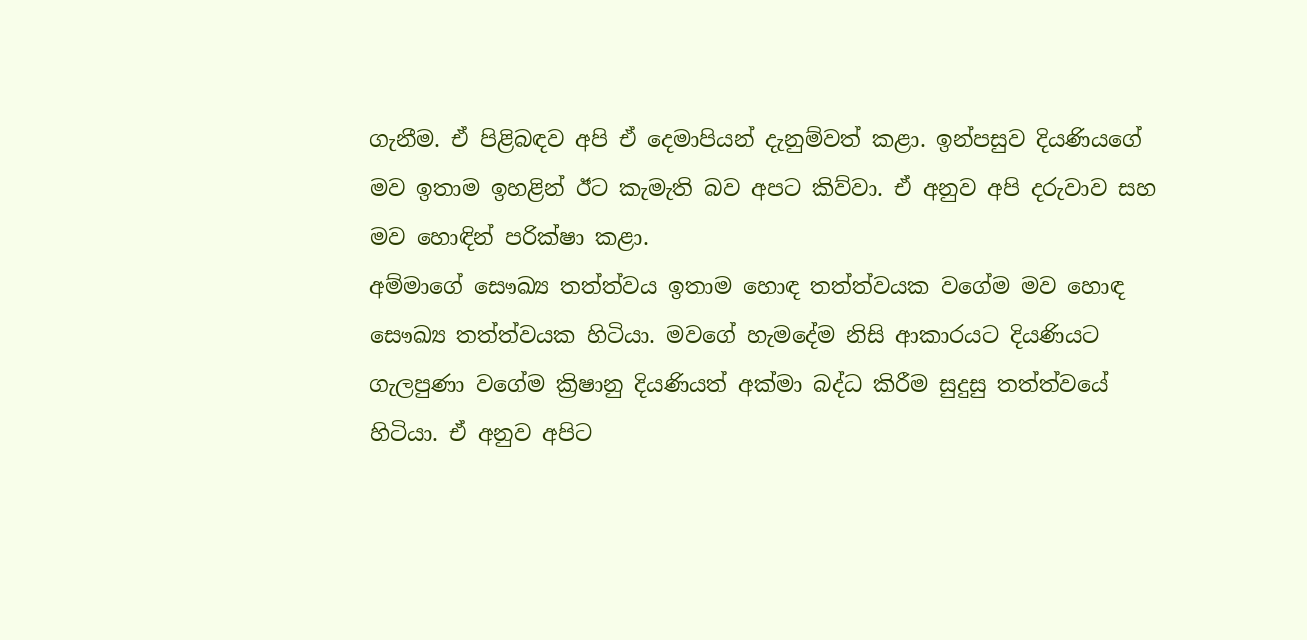ගැනීම. ඒ පිළිබඳව අපි ඒ දෙමාපියන් දැනුම්වත් කළා. ඉන්පසුව දියණියගේ මව ඉතාම ඉහළින් ඊට කැමැති බව අපට කිව්වා. ඒ අනුව අපි දරුවාව සහ මව හොඳින් පරික්ෂා කළා.
අම්මාගේ සෞඛ්‍ය තත්ත්වය ඉතාම හොඳ තත්ත්වයක වගේම මව හොඳ සෞඛ්‍ය තත්ත්වයක හිටියා. මවගේ හැමදේම නිසි ආකාරයට දියණියට ගැලපුණා වගේම ක්‍රිෂානු දියණියත් අක්මා බද්ධ කිරීම සුදුසු තත්ත්වයේ හිටියා. ඒ අනුව අපිට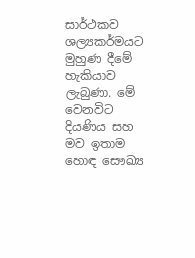සාර්ථකව ශල්‍යකර්මයට මුහුණ දීමේ හැකියාව ලැබුණා. මේ වෙනවිට දියණිය සහ මව ඉතාම හොඳ සෞඛ්‍ය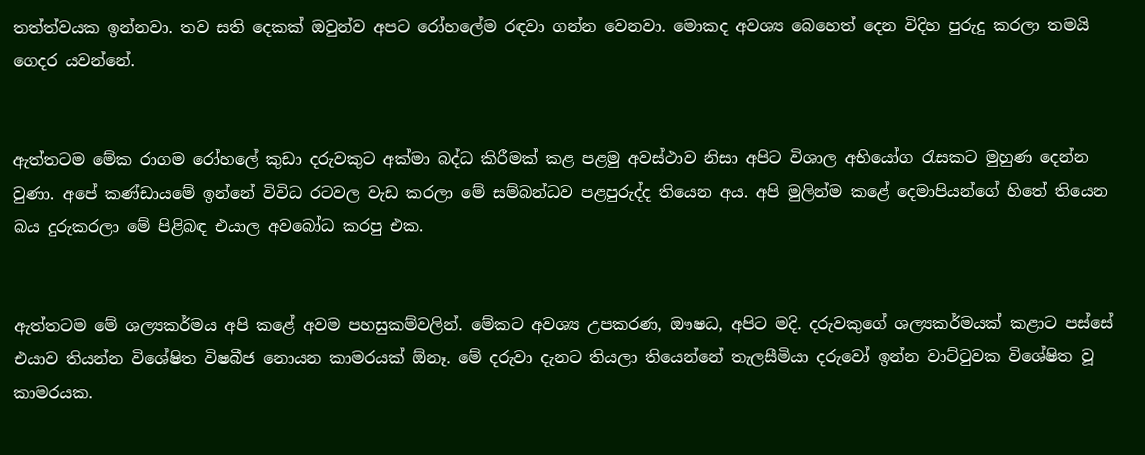තත්ත්වයක ඉන්නවා. තව සති දෙකක් ඔවුන්ව අපට රෝහලේම රඳවා ගන්න වෙනවා. මොකද අවශ්‍ය බෙහෙත් දෙන විදිහ පුරුදු කරලා තමයි ගෙදර යවන්නේ.


ඇත්තටම මේක රාගම රෝහලේ කුඩා දරුවකුට අක්මා බද්ධ කිරීමක් කළ පළමු අවස්ථාව නිසා අපිට විශාල අභියෝග රැසකට මුහුණ දෙන්න වුණා. අපේ කණ්ඩායමේ ඉන්නේ විවිධ රටවල වැඩ කරලා මේ සම්බන්ධව පළපුරුද්ද තියෙන අය. අපි මුලින්ම කළේ දෙමාපියන්ගේ හිතේ තියෙන බය දුරුකරලා මේ පිළිබඳ එයාල අවබෝධ කරපු එක.


ඇත්තටම මේ ශල්‍යකර්මය අපි කළේ අවම පහසුකම්වලින්. මේකට අවශ්‍ය උපකරණ, ඖෂධ, අපිට මදි. දරුවකුගේ ශල්‍යකර්මයක් කළාට පස්සේ එයාව තියන්න විශේෂිත විෂබීජ නොයන කාමරයක් ඕනෑ. මේ දරුවා දැනට තියලා තියෙන්නේ තැලසීමියා දරුවෝ ඉන්න වාට්ටුවක විශේෂිත වූ කාමරයක.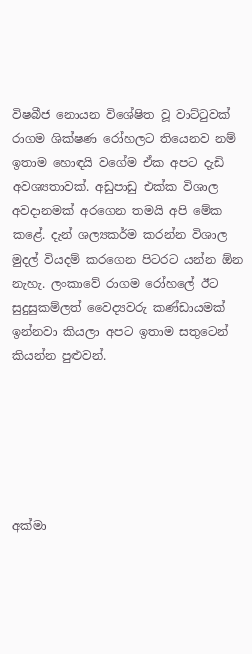විෂබීජ නොයන විශේෂිත වූ වාට්ටුවක් රාගම ශික්ෂණ රෝහලට තියෙනව නම් ඉතාම හොඳයි වගේම ඒක අපට දැඩි අවශ්‍යතාවක්. අඩුපාඩු එක්ක විශාල අවද‌ානමක් අරගෙන තමයි අපි මේක කළේ. දැන් ශල්‍යකර්ම කරන්න විශාල මුදල් වියදම් කරගෙන පිටරට යන්න ඕන නැහැ. ලංකාවේ රාගම රෝහලේ ඊට සුදුසුකම්ලත් වෛද්‍යවරු කණ්ඩායමක් ඉන්නවා කියලා අපට ඉතාම සතුටෙන් කියන්න පුළුවන්.






අක්මා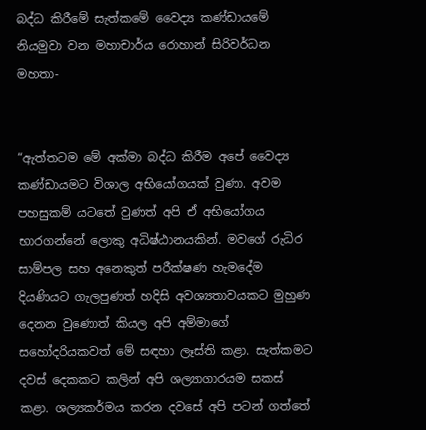බද්ධ කිරීමේ සැත්කමේ වෛද්‍ය කණ්ඩායමේ නියමුවා වන මහාචාර්ය රොහාන් සිරිවර්ධන මහතා-


“ඇත්තටම මේ අක්මා බද්ධ කිරීම අපේ වෛද්‍ය කණ්ඩායමට විශාල අභියෝගයක් වුණා. අවම පහසුකම් යටතේ වුණත් අපි ඒ අභියෝගය භාරගන්නේ ලොකු අධිෂ්ඨානයකින්. මවගේ රුධිර සාම්පල සහ අනෙකුත් පරීක්ෂණ හැමදේම දියණියට ගැලපුණත් හදිසි අවශ්‍යතාවයකට මුහුණ දෙනන වුණොත් කියල අපි අම්මාගේ සහෝදරියකවත් මේ සඳහා ලෑස්ති කළා. සැත්කමට දවස් දෙකකට කලින් අපි ශල්‍යාගාරයම සකස් කළා. ශල්‍යකර්මය කරන දවසේ අපි පටන් ගත්තේ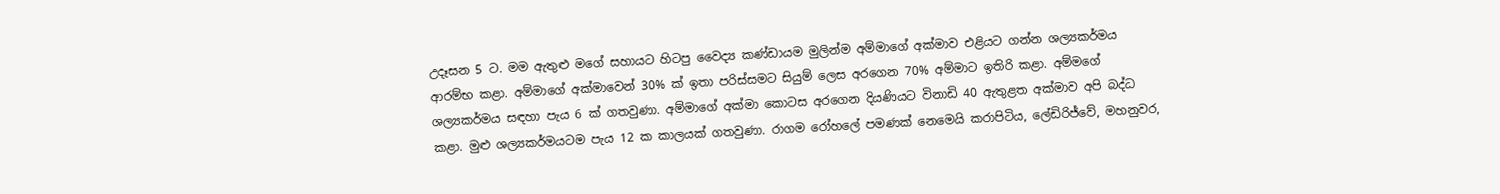උදෑසන 5 ට. මම ඇතුළු මගේ සහායට හිටපු වෛද්‍ය කණ්ඩායම මුලින්ම අම්මාගේ අක්මාව එළියට ගන්න ශල්‍යකර්මය ආරම්භ කළා. අම්මාගේ අක්මාවෙන් 30% ක් ඉතා පරිස්සමට සියුම් ලෙස අරගෙන 70% අම්මාට ඉතිරි කළා. අම්මගේ ශල්‍යකර්මය සඳහා පැය 6 ක් ගතවුණා. අම්මාගේ අක්මා කොටස අරගෙන දියණියට විනාඩි 40 ඇතුළත අක්මාව අපි බද්ධ කළා. මුළු ශල්‍යකර්මයටම පැය 12 ක කාලයක් ගතවුණා. රාගම රෝහලේ පමණක් නෙමෙයි කරාපිටිය, ලේඩිරිජ්වේ, මහනුවර,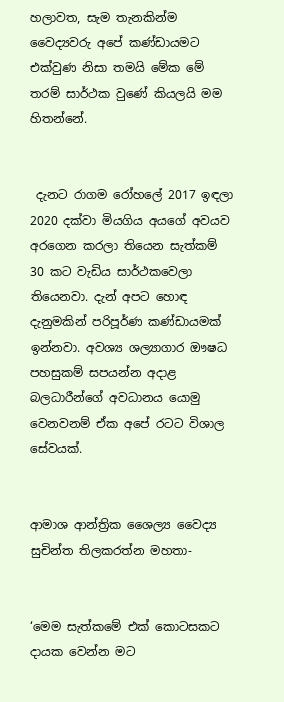හලාවත, සැම තැනකින්ම වෛද්‍යවරු අපේ කණ්ඩායමට එක්වුණ නිසා තමයි මේක මේ තරම් සාර්ථක වුණේ කියලයි මම හිතන්නේ.


 දැනට රාගම රෝහලේ 2017 ඉඳලා 2020 දක්වා මියගිය අයගේ අවයව අරගෙන කරලා තියෙන සැත්කම් 30 කට වැඩිය සාර්ථකවෙලා තියෙනවා. දැන් අපට හොඳ දැනුමකින් පරිපූර්ණ කණ්ඩායමක් ඉන්නවා. අවශ්‍ය ශල්‍යාගාර ඖෂධ පහසුකම් සපයන්න අද‌ාළ බලධාරීන්ගේ අවධානය යොමු වෙනවනම් ඒක අපේ රටට විශාල සේවයක්.


ආමාශ ආන්ත්‍රික ශෛල්‍ය වෛද්‍ය
සුචින්ත තිලකරත්න මහතා-


‘මෙම සැත්කමේ එක් කොටසකට ද‌ායක වෙන්න මට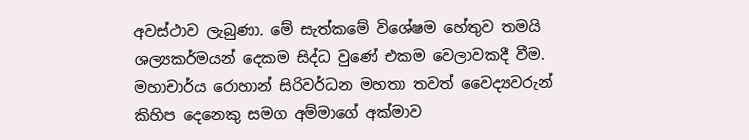අවස්ථාව ලැබුණා. මේ සැත්කමේ විශේෂම හේතුව තමයි ශල්‍යකර්මයන් දෙකම සිද්ධ වුණේ එකම වෙලාවකදී වීම. මහාචාර්ය රොහාන් සිරිවර්ධන මහතා තවත් වෛද්‍යවරුන් කිහිප දෙනෙකු සමග අම්මාගේ අක්මාව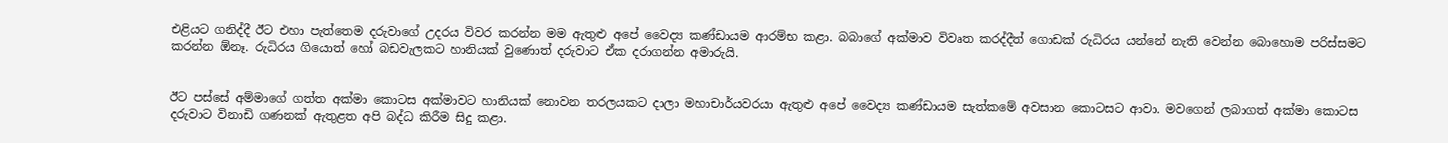එළියට ගනිද්දී ඊට එහා පැත්තෙම දරුවාගේ උදරය විවර කරන්න මම ඇතුළු අපේ වෛද්‍ය කණ්ඩායම ආරම්භ කළා. බබාගේ අක්මාව විවෘත කරද්දීත් ගොඩක් රුධිරය යන්නේ නැති වෙන්න බොහොම පරිස්සමට කරන්න ඕනෑ. රුධිරය ගියොත් හෝ බඩවැලකට හානියක් වුණොත් දරුවාට ඒක දරාගන්න අමාරුයි.


ඊට පස්සේ අම්මාගේ ගත්ත අක්මා කොටස අක්මාවට හානියක් නොවන තරලයකට ද‌ාලා මහාචාර්යවරයා ඇතුළු අපේ වෛද්‍ය කණ්ඩායම සැත්කමේ අවසාන කොටසට ආවා. මවගෙන් ලබාගත් අක්මා කොටස දරුවාට විනාඩි ගණනක් ඇතුළත අපි බද්ධ කිරීම සිදු කළා.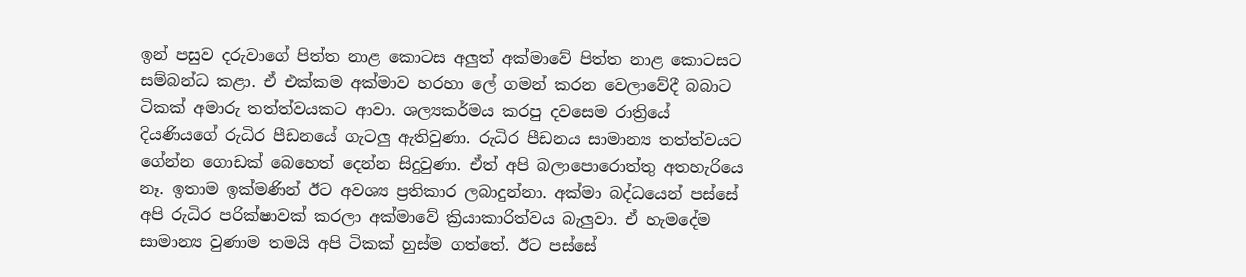ඉන් පසුව දරුවාගේ පිත්ත නාළ කොටස අලුත් අක්මාවේ පිත්ත නාළ කොටසට සම්බන්ධ කළා. ඒ එක්කම අක්මාව හරහා ලේ ගමන් කරන වෙලාවේදී බබාට ටිකක් අමාරු තත්ත්වයකට ආවා. ශල්‍යකර්මය කරපු දවසෙම රාත්‍රියේ දියණියගේ රුධිර පීඩනයේ ගැටලු ඇතිවුණා. රුධිර පීඩනය සාමාන්‍ය තත්ත්වයට ගේන්න ගොඩක් බෙහෙත් දෙන්න සිදුවුණා. ඒත් අපි බලාපොරොත්තු අතහැරියෙ නෑ. ඉතාම ඉක්මණින් ඊට අවශ්‍ය ප්‍රතිකාර ලබාදුන්නා. අක්මා බද්ධයෙන් පස්සේ අපි රුධිර පරික්ෂාවක් කරලා අක්මාවේ ක්‍රියාකාරිත්වය බැලුවා. ඒ හැමදේම සාමාන්‍ය වුණාම තමයි අපි ටිකක් හුස්ම ගත්තේ. ඊට පස්සේ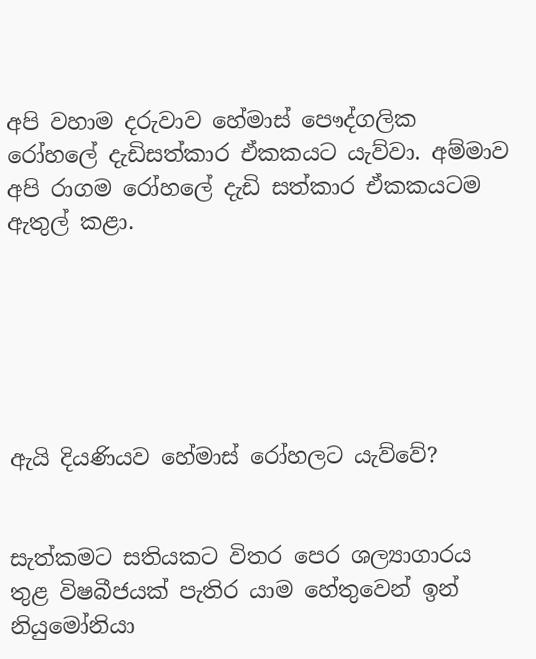අපි වහාම දරුවාව හේමාස් පෞද්ගලික රෝහලේ දැඩිසත්කාර ඒකකයට යැව්වා. අම්මාව අපි රාගම රෝහලේ දැඩි සත්කාර ඒකකයටම ඇතුල් කළා.






ඇයි දියණියව හේමාස් රෝහලට යැව්වේ?


සැත්කමට සතියකට විතර පෙර ශල්‍යාගාරය තුළ විෂබීජයක් පැතිර යාම හේතුවෙන් ඉන් නියුමෝනියා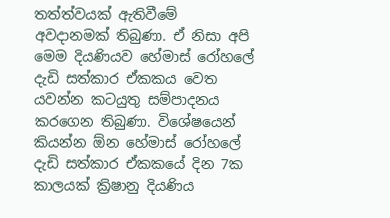තත්ත්වයක් ඇතිවීමේ අවද‌ානමක් තිබුණා. ඒ නිසා අපි මෙම දියණියව හේමාස් රෝහලේ දැඩි සත්කාර ඒකකය වෙත යවන්න කටයුතු සම්පාදනය කරගෙන තිබුණා. විශේෂයෙන් කියන්න ඕන හේමාස් රෝහලේ දැඩි සත්කාර ඒකකයේ දින 7ක කාලයක් ක්‍රිෂානු දියණිය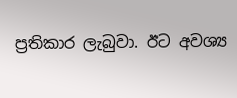ප්‍රතිකාර ලැබුවා. ඊට අවශ්‍ය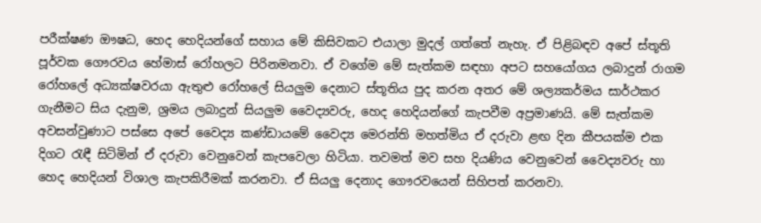පරීක්ෂණ ඖෂධ, හෙද හෙදියන්ගේ සහාය මේ කිසිවකට එයාලා මුදල් ගත්තේ නැහැ. ඒ පිළිබඳව අපේ ස්තූති පූර්වක ගෞරවය හේමාස් රෝහලට පිරිනමනවා. ඒ වගේම මේ සැත්කම සඳහා අපට සහයෝගය ලබාදුන් රාගම රෝහලේ අධ්‍යක්ෂවරයා ඇතුළු රෝහලේ සියලුම දෙනාට ස්තූතිය පුද කරන අතර මේ ශල්‍යකර්මය සාර්ථකර ගැනීමට සිය දැනුම, ශ්‍රමය ලබාදුන් සියලුම වෛද්‍යවරු, හෙද හෙදියන්ගේ කැපවීම අප්‍රමාණයි. මේ සැත්කම අවසන්වුණාට පස්සෙ අපේ වෛද්‍ය කණ්ඩායමේ වෛද්‍ය මෙරන්ති මහත්මිය ඒ දරුවා ළඟ දින කීපයක්ම එක දිගට රැඳී සිටිමින් ඒ දරුවා වෙනුවෙන් කැපවෙලා හිටියා. තවමත් මව සහ දියණිය වෙනුවෙන් වෛද්‍යවරු හා හෙද හෙදියන් විශාල කැපකිරීමක් කරනවා. ඒ සියලු දෙනාද ගෞරවයෙන් සිහිපත් කරනවා.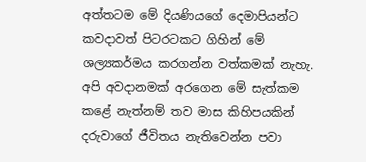අත්තටම මේ දියණියගේ දෙමාපියන්ට කවද‌ාවත් පිටරටකට ගිහින් මේ ශල්‍යකර්මය කරගන්න වත්කමක් නැහැ. අපි අවද‌ානමක් අරගෙන මේ සැත්කම කළේ නැත්නම් තව මාස කිහිපයකින් දරුවාගේ ජීවිතය නැතිවෙන්න පවා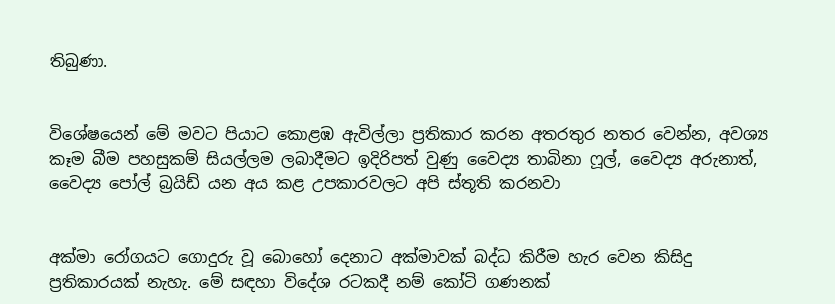තිබුණා.


විශේෂයෙන් මේ මවට පියාට කොළඹ ඇවිල්ලා ප්‍රතිකාර කරන අතරතුර නතර වෙන්න, අවශ්‍ය කෑම බීම පහසුකම් සියල්ලම ලබාදීමට ඉදිරිපත් වුණු වෛද්‍ය තාබිනා ෆූල්, වෛද්‍ය අරුනාත්, වෛද්‍ය පෝල් බ්‍රයිඩ් යන අය කළ උපකාරවලට අපි ස්තූති කරනවා


අක්මා රෝගයට ගොදුරු වූ බොහෝ දෙනාට අක්මාවක් බද්ධ කිරීම හැර වෙන කිසිදු  ප්‍රතිකාරයක් නැහැ. මේ සඳහා විදේශ රටකදී නම් කෝටි ගණනක්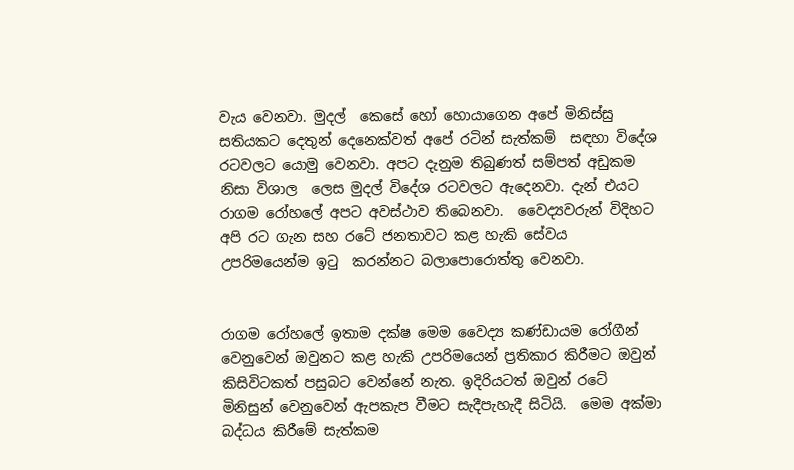වැය වෙනවා. මුදල්  කෙසේ හෝ හොයාගෙන අපේ මිනිස්සු සතියකට දෙතුන් දෙනෙක්වත් අපේ රටින් සැත්කම්  සඳහා විදේශ රටවලට යොමු වෙනවා. අපට දැනුම තිබුණත් සම්පත් අඩුකම නිසා විශාල  ලෙස මුදල් විදේශ රටවලට ඇදෙනවා. දැන් එයට රාගම රෝහලේ අපට අවස්ථාව තිබෙනවා.  වෛද්‍යවරුන් විදිහට අපි රට ගැන සහ රටේ ජනතාවට කළ හැකි සේවය උපරිමයෙන්ම ඉටු  කරන්නට බලාපොරොත්තු වෙනවා.


රාගම රෝහලේ ඉතාම දක්ෂ මෙම වෛද්‍ය කණ්ඩායම රෝගීන් වෙනුවෙන් ඔවුනට කළ හැකි උපරිමයෙන් ප්‍රතිකාර කිරීමට ඔවුන් කිසිවිටකත් පසුබට වෙන්නේ නැත. ඉදිරියටත් ඔවුන් රටේ මිනිසුන් වෙනුවෙන් ඇපකැප වීමට සැදීපැහැදී සිටියි.  මෙම අක්මා බද්ධය කිරීමේ සැත්කම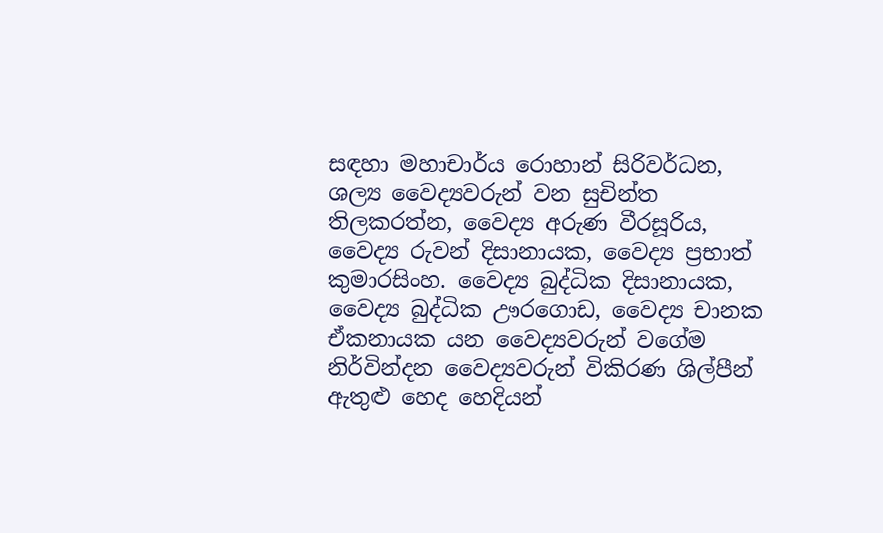සඳහා මහාචාර්ය රොහාන් සිරිවර්ධන, ශල්‍ය වෛද්‍යවරුන් වන සුචින්ත තිලකරත්න, වෛද්‍ය අරුණ වීරසූරිය, වෛද්‍ය රුවන් දිසානායක, වෛද්‍ය ප්‍රභාත් කුමාරසිංහ. වෛද්‍ය බුද්ධික දිසානායක, වෛද්‍ය බුද්ධික ඌරගොඩ, වෛද්‍ය චානක ඒකනායක යන වෛද්‍යවරුන් වගේම නිර්වින්දන වෛද්‍යවරුන් විකිරණ ශිල්පීන් ඇතුළු හෙද හෙදියන්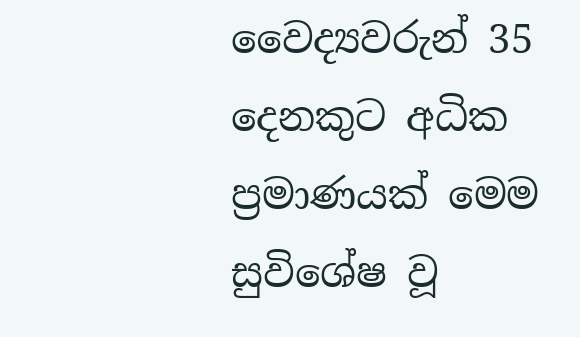වෛද්‍යවරුන් 35 දෙනකුට අධික ප්‍රමාණයක් මෙම සුවිශේෂ වූ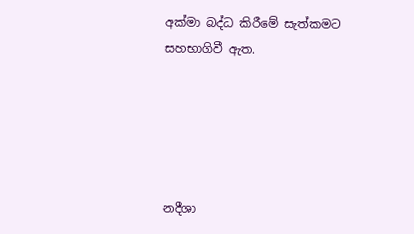අක්මා බද්ධ කිරීමේ සැත්කමට සහභාගිවී ඇත.





නදීශා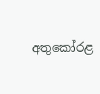අතුකෝරළ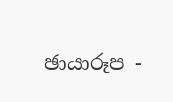ඡායාරූප -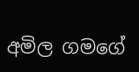අමිල ගමගේ